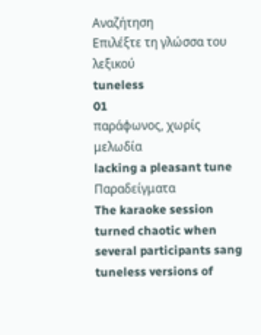Αναζήτηση
Επιλέξτε τη γλώσσα του λεξικού
tuneless
01
παράφωνος, χωρίς μελωδία
lacking a pleasant tune
Παραδείγματα
The karaoke session turned chaotic when several participants sang tuneless versions of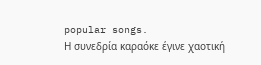popular songs.
Η συνεδρία καραόκε έγινε χαοτική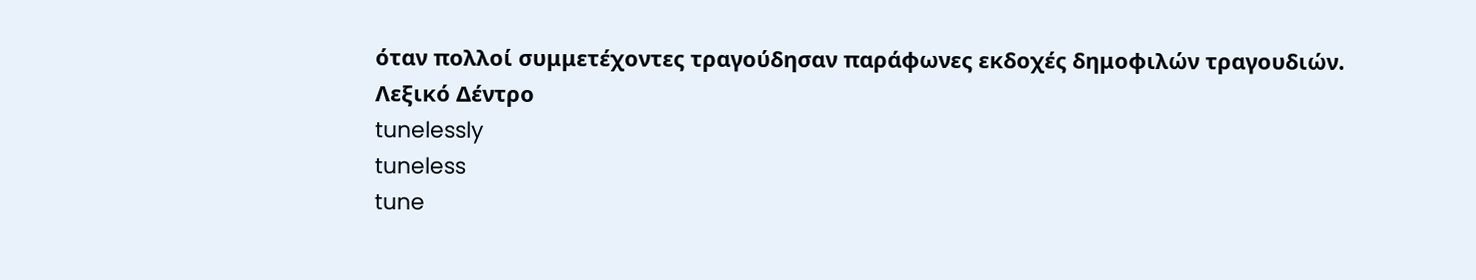όταν πολλοί συμμετέχοντες τραγούδησαν παράφωνες εκδοχές δημοφιλών τραγουδιών.
Λεξικό Δέντρο
tunelessly
tuneless
tune